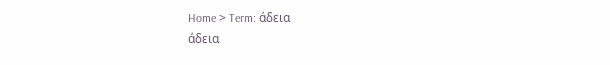Home > Term: άδεια
άδεια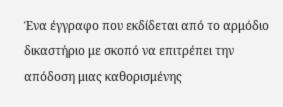Ένα έγγραφο που εκδίδεται από το αρμόδιο δικαστήριο με σκοπό να επιτρέπει την απόδοση μιας καθορισμένης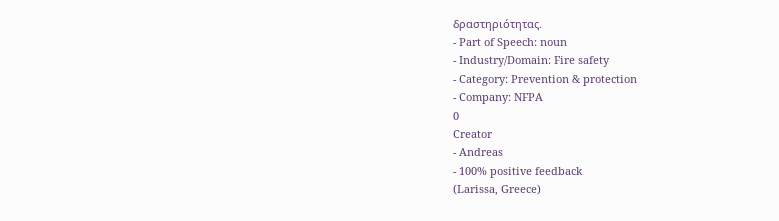δραστηριότητας.
- Part of Speech: noun
- Industry/Domain: Fire safety
- Category: Prevention & protection
- Company: NFPA
0
Creator
- Andreas
- 100% positive feedback
(Larissa, Greece)